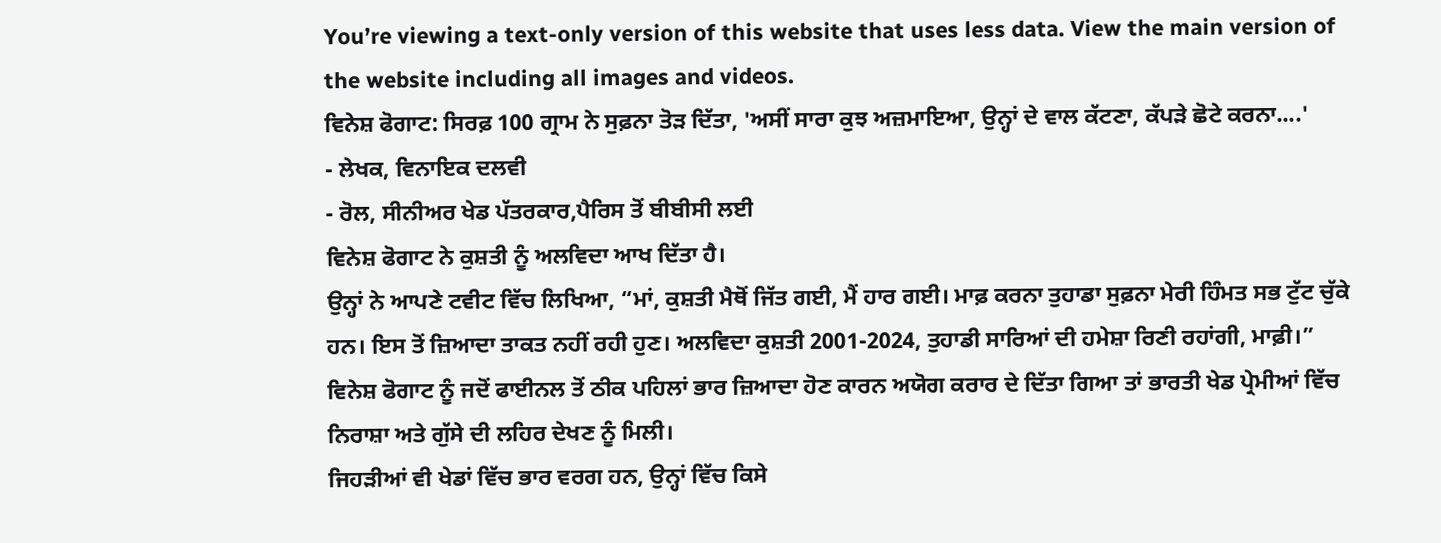You’re viewing a text-only version of this website that uses less data. View the main version of the website including all images and videos.
ਵਿਨੇਸ਼ ਫੋਗਾਟ: ਸਿਰਫ਼ 100 ਗ੍ਰਾਮ ਨੇ ਸੁਫ਼ਨਾ ਤੋੜ ਦਿੱਤਾ, 'ਅਸੀਂ ਸਾਰਾ ਕੁਝ ਅਜ਼ਮਾਇਆ, ਉਨ੍ਹਾਂ ਦੇ ਵਾਲ ਕੱਟਣਾ, ਕੱਪੜੇ ਛੋਟੇ ਕਰਨਾ....'
- ਲੇਖਕ, ਵਿਨਾਇਕ ਦਲਵੀ
- ਰੋਲ, ਸੀਨੀਅਰ ਖੇਡ ਪੱਤਰਕਾਰ,ਪੈਰਿਸ ਤੋਂ ਬੀਬੀਸੀ ਲਈ
ਵਿਨੇਸ਼ ਫੋਗਾਟ ਨੇ ਕੁਸ਼ਤੀ ਨੂੰ ਅਲਵਿਦਾ ਆਖ ਦਿੱਤਾ ਹੈ।
ਉਨ੍ਹਾਂ ਨੇ ਆਪਣੇ ਟਵੀਟ ਵਿੱਚ ਲਿਖਿਆ, “ਮਾਂ, ਕੁਸ਼ਤੀ ਮੈਥੋਂ ਜਿੱਤ ਗਈ, ਮੈਂ ਹਾਰ ਗਈ। ਮਾਫ਼ ਕਰਨਾ ਤੁਹਾਡਾ ਸੁਫ਼ਨਾ ਮੇਰੀ ਹਿੰਮਤ ਸਭ ਟੁੱਟ ਚੁੱਕੇ ਹਨ। ਇਸ ਤੋਂ ਜ਼ਿਆਦਾ ਤਾਕਤ ਨਹੀਂ ਰਹੀ ਹੁਣ। ਅਲਵਿਦਾ ਕੁਸ਼ਤੀ 2001-2024, ਤੁਹਾਡੀ ਸਾਰਿਆਂ ਦੀ ਹਮੇਸ਼ਾ ਰਿਣੀ ਰਹਾਂਗੀ, ਮਾਫ਼ੀ।”
ਵਿਨੇਸ਼ ਫੋਗਾਟ ਨੂੰ ਜਦੋਂ ਫਾਈਨਲ ਤੋਂ ਠੀਕ ਪਹਿਲਾਂ ਭਾਰ ਜ਼ਿਆਦਾ ਹੋਣ ਕਾਰਨ ਅਯੋਗ ਕਰਾਰ ਦੇ ਦਿੱਤਾ ਗਿਆ ਤਾਂ ਭਾਰਤੀ ਖੇਡ ਪ੍ਰੇਮੀਆਂ ਵਿੱਚ ਨਿਰਾਸ਼ਾ ਅਤੇ ਗੁੱਸੇ ਦੀ ਲਹਿਰ ਦੇਖਣ ਨੂੰ ਮਿਲੀ।
ਜਿਹੜੀਆਂ ਵੀ ਖੇਡਾਂ ਵਿੱਚ ਭਾਰ ਵਰਗ ਹਨ, ਉਨ੍ਹਾਂ ਵਿੱਚ ਕਿਸੇ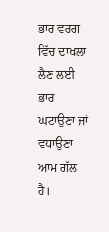ਭਾਰ ਵਰਗ ਵਿੱਚ ਦਾਖਲਾ ਲੈਣ ਲਈ ਭਾਰ ਘਟਾਉਣਾ ਜਾਂ ਵਧਾਉਣਾ ਆਮ ਗੱਲ ਹੈ।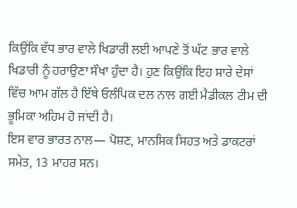ਕਿਉਂਕਿ ਵੱਧ ਭਾਰ ਵਾਲੇ ਖਿਡਾਰੀ ਲਈ ਆਪਣੇ ਤੋਂ ਘੱਟ ਭਾਰ ਵਾਲੇ ਖਿਡਾਰੀ ਨੂੰ ਹਰਾਉਣਾ ਸੌਖਾ ਹੁੰਦਾ ਹੈ। ਹੁਣ ਕਿਉਂਕਿ ਇਹ ਸਾਰੇ ਦੇਸਾਂ ਵਿੱਚ ਆਮ ਗੱਲ ਹੈ ਇੱਥੇ ਓਲੰਪਿਕ ਦਲ ਨਾਲ ਗਈ ਮੈਡੀਕਲ ਟੀਮ ਦੀ ਭੂਮਿਕਾ ਅਹਿਮ ਹੋ ਜਾਂਦੀ ਹੈ।
ਇਸ ਵਾਰ ਭਾਰਤ ਨਾਲ— ਪੋਸ਼ਣ, ਮਾਨਸਿਕ ਸਿਹਤ ਅਤੇ ਡਾਕਟਰਾਂ ਸਮੇਤ, 13 ਮਾਹਰ ਸਨ।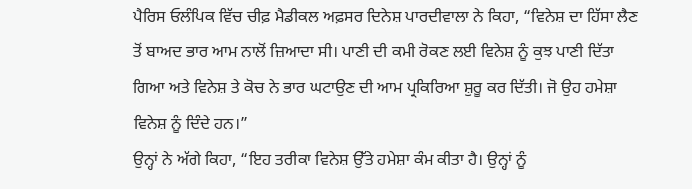ਪੈਰਿਸ ਓਲੰਪਿਕ ਵਿੱਚ ਚੀਫ਼ ਮੈਡੀਕਲ ਅਫ਼ਸਰ ਦਿਨੇਸ਼ ਪਾਰਦੀਵਾਲਾ ਨੇ ਕਿਹਾ, “ਵਿਨੇਸ਼ ਦਾ ਹਿੱਸਾ ਲੈਣ ਤੋਂ ਬਾਅਦ ਭਾਰ ਆਮ ਨਾਲੋਂ ਜ਼ਿਆਦਾ ਸੀ। ਪਾਣੀ ਦੀ ਕਮੀ ਰੋਕਣ ਲਈ ਵਿਨੇਸ਼ ਨੂੰ ਕੁਝ ਪਾਣੀ ਦਿੱਤਾ ਗਿਆ ਅਤੇ ਵਿਨੇਸ਼ ਤੇ ਕੋਚ ਨੇ ਭਾਰ ਘਟਾਉਣ ਦੀ ਆਮ ਪ੍ਰਕਿਰਿਆ ਸ਼ੁਰੂ ਕਰ ਦਿੱਤੀ। ਜੋ ਉਹ ਹਮੇਸ਼ਾ ਵਿਨੇਸ਼ ਨੂੰ ਦਿੰਦੇ ਹਨ।”
ਉਨ੍ਹਾਂ ਨੇ ਅੱਗੇ ਕਿਹਾ, “ਇਹ ਤਰੀਕਾ ਵਿਨੇਸ਼ ਉੱਤੇ ਹਮੇਸ਼ਾ ਕੰਮ ਕੀਤਾ ਹੈ। ਉਨ੍ਹਾਂ ਨੂੰ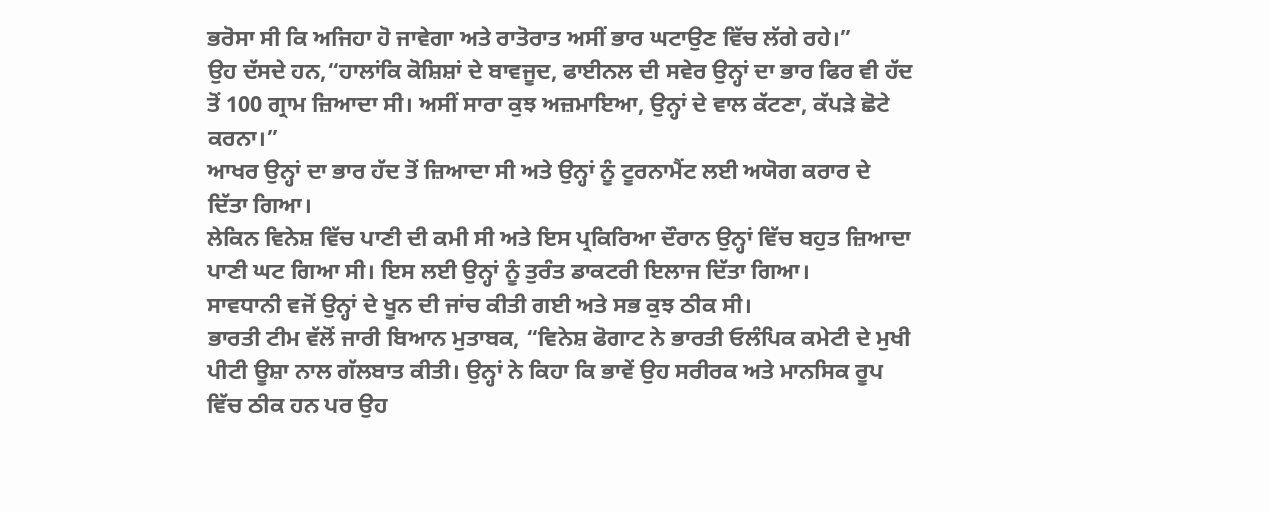ਭਰੋਸਾ ਸੀ ਕਿ ਅਜਿਹਾ ਹੋ ਜਾਵੇਗਾ ਅਤੇ ਰਾਤੋਰਾਤ ਅਸੀਂ ਭਾਰ ਘਟਾਉਣ ਵਿੱਚ ਲੱਗੇ ਰਹੇ।”
ਉਹ ਦੱਸਦੇ ਹਨ,“ਹਾਲਾਂਕਿ ਕੋਸ਼ਿਸ਼ਾਂ ਦੇ ਬਾਵਜੂਦ, ਫਾਈਨਲ ਦੀ ਸਵੇਰ ਉਨ੍ਹਾਂ ਦਾ ਭਾਰ ਫਿਰ ਵੀ ਹੱਦ ਤੋਂ 100 ਗ੍ਰਾਮ ਜ਼ਿਆਦਾ ਸੀ। ਅਸੀਂ ਸਾਰਾ ਕੁਝ ਅਜ਼ਮਾਇਆ, ਉਨ੍ਹਾਂ ਦੇ ਵਾਲ ਕੱਟਣਾ, ਕੱਪੜੇ ਛੋਟੇ ਕਰਨਾ।”
ਆਖਰ ਉਨ੍ਹਾਂ ਦਾ ਭਾਰ ਹੱਦ ਤੋਂ ਜ਼ਿਆਦਾ ਸੀ ਅਤੇ ਉਨ੍ਹਾਂ ਨੂੰ ਟੂਰਨਾਮੈਂਟ ਲਈ ਅਯੋਗ ਕਰਾਰ ਦੇ ਦਿੱਤਾ ਗਿਆ।
ਲੇਕਿਨ ਵਿਨੇਸ਼ ਵਿੱਚ ਪਾਣੀ ਦੀ ਕਮੀ ਸੀ ਅਤੇ ਇਸ ਪ੍ਰਕਿਰਿਆ ਦੌਰਾਨ ਉਨ੍ਹਾਂ ਵਿੱਚ ਬਹੁਤ ਜ਼ਿਆਦਾ ਪਾਣੀ ਘਟ ਗਿਆ ਸੀ। ਇਸ ਲਈ ਉਨ੍ਹਾਂ ਨੂੰ ਤੁਰੰਤ ਡਾਕਟਰੀ ਇਲਾਜ ਦਿੱਤਾ ਗਿਆ।
ਸਾਵਧਾਨੀ ਵਜੋਂ ਉਨ੍ਹਾਂ ਦੇ ਖੂਨ ਦੀ ਜਾਂਚ ਕੀਤੀ ਗਈ ਅਤੇ ਸਭ ਕੁਝ ਠੀਕ ਸੀ।
ਭਾਰਤੀ ਟੀਮ ਵੱਲੋਂ ਜਾਰੀ ਬਿਆਨ ਮੁਤਾਬਕ, “ਵਿਨੇਸ਼ ਫੋਗਾਟ ਨੇ ਭਾਰਤੀ ਓਲੰਪਿਕ ਕਮੇਟੀ ਦੇ ਮੁਖੀ ਪੀਟੀ ਊਸ਼ਾ ਨਾਲ ਗੱਲਬਾਤ ਕੀਤੀ। ਉਨ੍ਹਾਂ ਨੇ ਕਿਹਾ ਕਿ ਭਾਵੇਂ ਉਹ ਸਰੀਰਕ ਅਤੇ ਮਾਨਸਿਕ ਰੂਪ ਵਿੱਚ ਠੀਕ ਹਨ ਪਰ ਉਹ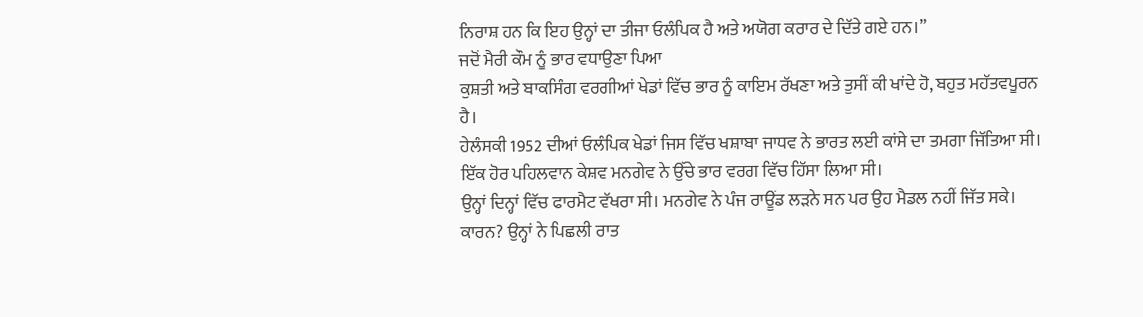ਨਿਰਾਸ਼ ਹਨ ਕਿ ਇਹ ਉਨ੍ਹਾਂ ਦਾ ਤੀਜਾ ਓਲੰਪਿਕ ਹੈ ਅਤੇ ਅਯੋਗ ਕਰਾਰ ਦੇ ਦਿੱਤੇ ਗਏ ਹਨ।”
ਜਦੋਂ ਮੈਰੀ ਕੌਮ ਨੂੰ ਭਾਰ ਵਧਾਉਣਾ ਪਿਆ
ਕੁਸ਼ਤੀ ਅਤੇ ਬਾਕਸਿੰਗ ਵਰਗੀਆਂ ਖੇਡਾਂ ਵਿੱਚ ਭਾਰ ਨੂੰ ਕਾਇਮ ਰੱਖਣਾ ਅਤੇ ਤੁਸੀਂ ਕੀ ਖਾਂਦੇ ਹੋ, ਬਹੁਤ ਮਹੱਤਵਪੂਰਨ ਹੈ।
ਹੇਲੰਸਕੀ 1952 ਦੀਆਂ ਓਲੰਪਿਕ ਖੇਡਾਂ ਜਿਸ ਵਿੱਚ ਖਸ਼ਾਬਾ ਜਾਧਵ ਨੇ ਭਾਰਤ ਲਈ ਕਾਂਸੇ ਦਾ ਤਮਗਾ ਜਿੱਤਿਆ ਸੀ। ਇੱਕ ਹੋਰ ਪਹਿਲਵਾਨ ਕੇਸ਼ਵ ਮਨਗੇਵ ਨੇ ਉੱਚੇ ਭਾਰ ਵਰਗ ਵਿੱਚ ਹਿੱਸਾ ਲਿਆ ਸੀ।
ਉਨ੍ਹਾਂ ਦਿਨ੍ਹਾਂ ਵਿੱਚ ਫਾਰਮੈਟ ਵੱਖਰਾ ਸੀ। ਮਨਗੇਵ ਨੇ ਪੰਜ ਰਾਊਂਡ ਲੜਨੇ ਸਨ ਪਰ ਉਹ ਮੈਡਲ ਨਹੀਂ ਜਿੱਤ ਸਕੇ। ਕਾਰਨ? ਉਨ੍ਹਾਂ ਨੇ ਪਿਛਲੀ ਰਾਤ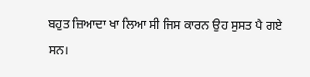ਬਹੁਤ ਜ਼ਿਆਦਾ ਖਾ ਲਿਆ ਸੀ ਜਿਸ ਕਾਰਨ ਉਹ ਸੁਸਤ ਪੈ ਗਏ ਸਨ।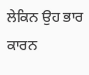ਲੇਕਿਨ ਉਹ ਭਾਰ ਕਾਰਨ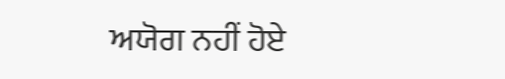ਅਯੋਗ ਨਹੀਂ ਹੋਏ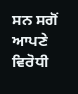ਸਨ ਸਗੋਂ ਆਪਣੇ ਵਿਰੋਧੀ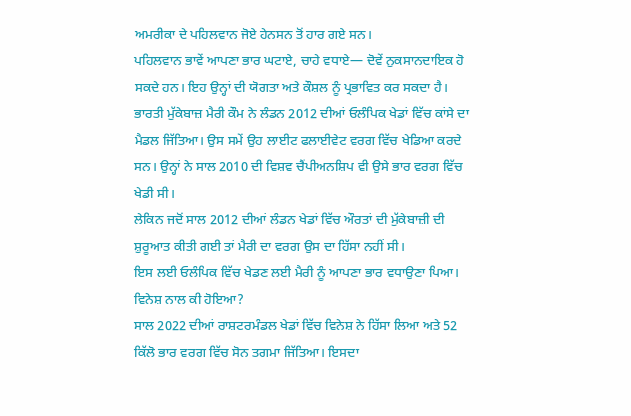ਅਮਰੀਕਾ ਦੇ ਪਹਿਲਵਾਨ ਜੋਏ ਹੇਨਸਨ ਤੋਂ ਹਾਰ ਗਏ ਸਨ।
ਪਹਿਲਵਾਨ ਭਾਵੇਂ ਆਪਣਾ ਭਾਰ ਘਟਾਏ, ਚਾਹੇ ਵਧਾਏ— ਦੋਵੇਂ ਨੁਕਸਾਨਦਾਇਕ ਹੋ ਸਕਦੇ ਹਨ। ਇਹ ਉਨ੍ਹਾਂ ਦੀ ਯੋਗਤਾ ਅਤੇ ਕੌਸ਼ਲ ਨੂੰ ਪ੍ਰਭਾਵਿਤ ਕਰ ਸਕਦਾ ਹੈ।
ਭਾਰਤੀ ਮੁੱਕੇਬਾਜ਼ ਮੈਰੀ ਕੌਮ ਨੇ ਲੰਡਨ 2012 ਦੀਆਂ ਓਲੰਪਿਕ ਖੇਡਾਂ ਵਿੱਚ ਕਾਂਸੇ ਦਾ ਮੈਡਲ ਜਿੱਤਿਆ। ਉਸ ਸਮੇਂ ਉਹ ਲਾਈਟ ਫਲਾਈਵੇਟ ਵਰਗ ਵਿੱਚ ਖੇਡਿਆ ਕਰਦੇ ਸਨ। ਉਨ੍ਹਾਂ ਨੇ ਸਾਲ 2010 ਦੀ ਵਿਸ਼ਵ ਚੈਂਪੀਅਨਸ਼ਿਪ ਵੀ ਉਸੇ ਭਾਰ ਵਰਗ ਵਿੱਚ ਖੇਡੀ ਸੀ।
ਲੇਕਿਨ ਜਦੋਂ ਸਾਲ 2012 ਦੀਆਂ ਲੰਡਨ ਖੇਡਾਂ ਵਿੱਚ ਔਰਤਾਂ ਦੀ ਮੁੱਕੇਬਾਜ਼ੀ ਦੀ ਸ਼ੁਰੂਆਤ ਕੀਤੀ ਗਈ ਤਾਂ ਮੈਰੀ ਦਾ ਵਰਗ ਉਸ ਦਾ ਹਿੱਸਾ ਨਹੀਂ ਸੀ।
ਇਸ ਲਈ ਓਲੰਪਿਕ ਵਿੱਚ ਖੇਡਣ ਲਈ ਮੈਰੀ ਨੂੰ ਆਪਣਾ ਭਾਰ ਵਧਾਉਣਾ ਪਿਆ।
ਵਿਨੇਸ਼ ਨਾਲ ਕੀ ਹੋਇਆ?
ਸਾਲ 2022 ਦੀਆਂ ਰਾਸ਼ਟਰਮੰਡਲ ਖੇਡਾਂ ਵਿੱਚ ਵਿਨੇਸ਼ ਨੇ ਹਿੱਸਾ ਲਿਆ ਅਤੇ 52 ਕਿੱਲੋ ਭਾਰ ਵਰਗ ਵਿੱਚ ਸੋਨ ਤਗਮਾ ਜਿੱਤਿਆ। ਇਸਦਾ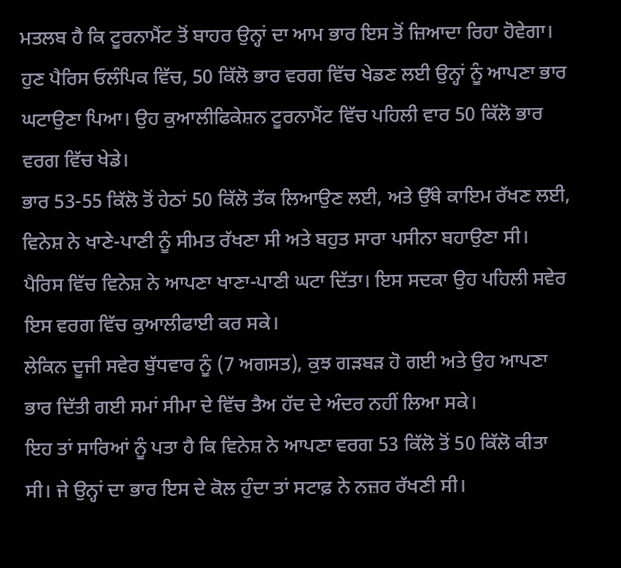ਮਤਲਬ ਹੈ ਕਿ ਟੂਰਨਾਮੈਂਟ ਤੋਂ ਬਾਹਰ ਉਨ੍ਹਾਂ ਦਾ ਆਮ ਭਾਰ ਇਸ ਤੋਂ ਜ਼ਿਆਦਾ ਰਿਹਾ ਹੋਵੇਗਾ।
ਹੁਣ ਪੈਰਿਸ ਓਲੰਪਿਕ ਵਿੱਚ, 50 ਕਿੱਲੋ ਭਾਰ ਵਰਗ ਵਿੱਚ ਖੇਡਣ ਲਈ ਉਨ੍ਹਾਂ ਨੂੰ ਆਪਣਾ ਭਾਰ ਘਟਾਉਣਾ ਪਿਆ। ਉਹ ਕੁਆਲੀਫਿਕੇਸ਼ਨ ਟੂਰਨਾਮੈਂਟ ਵਿੱਚ ਪਹਿਲੀ ਵਾਰ 50 ਕਿੱਲੋ ਭਾਰ ਵਰਗ ਵਿੱਚ ਖੇਡੇ।
ਭਾਰ 53-55 ਕਿੱਲੋ ਤੋਂ ਹੇਠਾਂ 50 ਕਿੱਲੋ ਤੱਕ ਲਿਆਉਣ ਲਈ, ਅਤੇ ਉੱਥੇ ਕਾਇਮ ਰੱਖਣ ਲਈ, ਵਿਨੇਸ਼ ਨੇ ਖਾਣੇ-ਪਾਣੀ ਨੂੰ ਸੀਮਤ ਰੱਖਣਾ ਸੀ ਅਤੇ ਬਹੁਤ ਸਾਰਾ ਪਸੀਨਾ ਬਹਾਉਣਾ ਸੀ।
ਪੈਰਿਸ ਵਿੱਚ ਵਿਨੇਸ਼ ਨੇ ਆਪਣਾ ਖਾਣਾ-ਪਾਣੀ ਘਟਾ ਦਿੱਤਾ। ਇਸ ਸਦਕਾ ਉਹ ਪਹਿਲੀ ਸਵੇਰ ਇਸ ਵਰਗ ਵਿੱਚ ਕੁਆਲੀਫਾਈ ਕਰ ਸਕੇ।
ਲੇਕਿਨ ਦੂਜੀ ਸਵੇਰ ਬੁੱਧਵਾਰ ਨੂੰ (7 ਅਗਸਤ), ਕੁਝ ਗੜਬੜ ਹੋ ਗਈ ਅਤੇ ਉਹ ਆਪਣਾ ਭਾਰ ਦਿੱਤੀ ਗਈ ਸਮਾਂ ਸੀਮਾ ਦੇ ਵਿੱਚ ਤੈਅ ਹੱਦ ਦੇ ਅੰਦਰ ਨਹੀਂ ਲਿਆ ਸਕੇ।
ਇਹ ਤਾਂ ਸਾਰਿਆਂ ਨੂੰ ਪਤਾ ਹੈ ਕਿ ਵਿਨੇਸ਼ ਨੇ ਆਪਣਾ ਵਰਗ 53 ਕਿੱਲੋ ਤੋਂ 50 ਕਿੱਲੋ ਕੀਤਾ ਸੀ। ਜੇ ਉਨ੍ਹਾਂ ਦਾ ਭਾਰ ਇਸ ਦੇ ਕੋਲ ਹੁੰਦਾ ਤਾਂ ਸਟਾਫ਼ ਨੇ ਨਜ਼ਰ ਰੱਖਣੀ ਸੀ।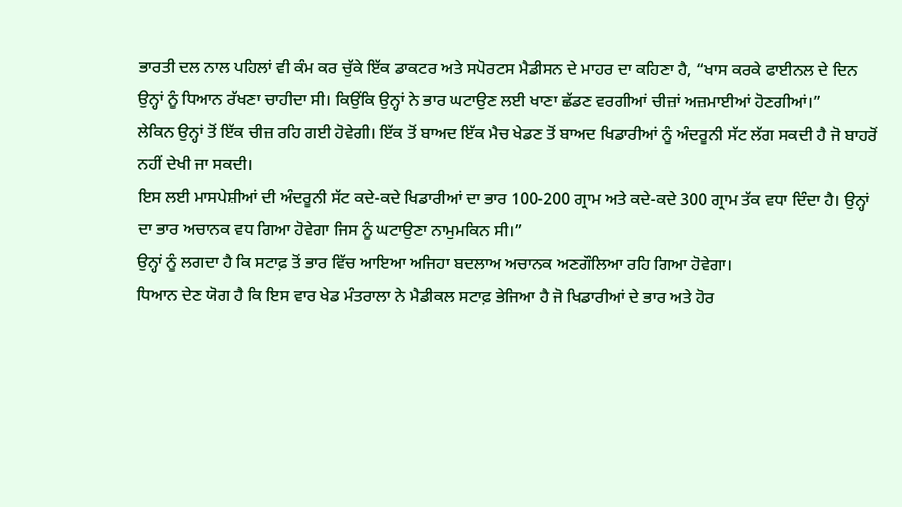ਭਾਰਤੀ ਦਲ ਨਾਲ ਪਹਿਲਾਂ ਵੀ ਕੰਮ ਕਰ ਚੁੱਕੇ ਇੱਕ ਡਾਕਟਰ ਅਤੇ ਸਪੋਰਟਸ ਮੈਡੀਸਨ ਦੇ ਮਾਹਰ ਦਾ ਕਹਿਣਾ ਹੈ, “ਖਾਸ ਕਰਕੇ ਫਾਈਨਲ ਦੇ ਦਿਨ ਉਨ੍ਹਾਂ ਨੂੰ ਧਿਆਨ ਰੱਖਣਾ ਚਾਹੀਦਾ ਸੀ। ਕਿਉਂਕਿ ਉਨ੍ਹਾਂ ਨੇ ਭਾਰ ਘਟਾਉਣ ਲਈ ਖਾਣਾ ਛੱਡਣ ਵਰਗੀਆਂ ਚੀਜ਼ਾਂ ਅਜ਼ਮਾਈਆਂ ਹੋਣਗੀਆਂ।”
ਲੇਕਿਨ ਉਨ੍ਹਾਂ ਤੋਂ ਇੱਕ ਚੀਜ਼ ਰਹਿ ਗਈ ਹੋਵੇਗੀ। ਇੱਕ ਤੋਂ ਬਾਅਦ ਇੱਕ ਮੈਚ ਖੇਡਣ ਤੋਂ ਬਾਅਦ ਖਿਡਾਰੀਆਂ ਨੂੰ ਅੰਦਰੂਨੀ ਸੱਟ ਲੱਗ ਸਕਦੀ ਹੈ ਜੋ ਬਾਹਰੋਂ ਨਹੀਂ ਦੇਖੀ ਜਾ ਸਕਦੀ।
ਇਸ ਲਈ ਮਾਸਪੇਸ਼ੀਆਂ ਦੀ ਅੰਦਰੂਨੀ ਸੱਟ ਕਦੇ-ਕਦੇ ਖਿਡਾਰੀਆਂ ਦਾ ਭਾਰ 100-200 ਗ੍ਰਾਮ ਅਤੇ ਕਦੇ-ਕਦੇ 300 ਗ੍ਰਾਮ ਤੱਕ ਵਧਾ ਦਿੰਦਾ ਹੈ। ਉਨ੍ਹਾਂ ਦਾ ਭਾਰ ਅਚਾਨਕ ਵਧ ਗਿਆ ਹੋਵੇਗਾ ਜਿਸ ਨੂੰ ਘਟਾਉਣਾ ਨਾਮੁਮਕਿਨ ਸੀ।”
ਉਨ੍ਹਾਂ ਨੂੰ ਲਗਦਾ ਹੈ ਕਿ ਸਟਾਫ਼ ਤੋਂ ਭਾਰ ਵਿੱਚ ਆਇਆ ਅਜਿਹਾ ਬਦਲਾਅ ਅਚਾਨਕ ਅਣਗੌਲਿਆ ਰਹਿ ਗਿਆ ਹੋਵੇਗਾ।
ਧਿਆਨ ਦੇਣ ਯੋਗ ਹੈ ਕਿ ਇਸ ਵਾਰ ਖੇਡ ਮੰਤਰਾਲਾ ਨੇ ਮੈਡੀਕਲ ਸਟਾਫ਼ ਭੇਜਿਆ ਹੈ ਜੋ ਖਿਡਾਰੀਆਂ ਦੇ ਭਾਰ ਅਤੇ ਹੋਰ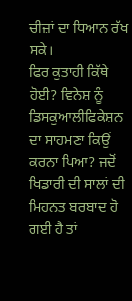ਚੀਜ਼ਾਂ ਦਾ ਧਿਆਨ ਰੱਖ ਸਕੇ।
ਫਿਰ ਕੁਤਾਹੀ ਕਿੱਥੇ ਹੋਈ? ਵਿਨੇਸ਼ ਨੂੰ ਡਿਸਕੁਆਲੀਫਿਕੇਸ਼ਨ ਦਾ ਸਾਹਮਣਾ ਕਿਉਂ ਕਰਨਾ ਪਿਆ? ਜਦੋਂ ਖਿਡਾਰੀ ਦੀ ਸਾਲਾਂ ਦੀ ਮਿਹਨਤ ਬਰਬਾਦ ਹੋ ਗਈ ਹੈ ਤਾਂ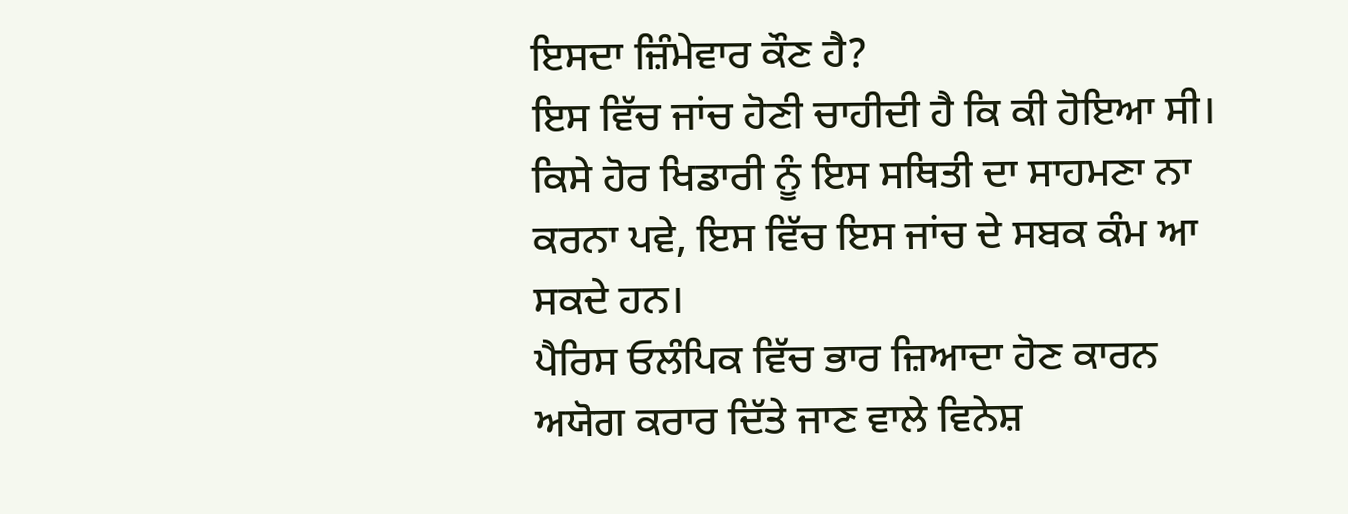ਇਸਦਾ ਜ਼ਿੰਮੇਵਾਰ ਕੌਣ ਹੈ?
ਇਸ ਵਿੱਚ ਜਾਂਚ ਹੋਣੀ ਚਾਹੀਦੀ ਹੈ ਕਿ ਕੀ ਹੋਇਆ ਸੀ। ਕਿਸੇ ਹੋਰ ਖਿਡਾਰੀ ਨੂੰ ਇਸ ਸਥਿਤੀ ਦਾ ਸਾਹਮਣਾ ਨਾ ਕਰਨਾ ਪਵੇ, ਇਸ ਵਿੱਚ ਇਸ ਜਾਂਚ ਦੇ ਸਬਕ ਕੰਮ ਆ ਸਕਦੇ ਹਨ।
ਪੈਰਿਸ ਓਲੰਪਿਕ ਵਿੱਚ ਭਾਰ ਜ਼ਿਆਦਾ ਹੋਣ ਕਾਰਨ ਅਯੋਗ ਕਰਾਰ ਦਿੱਤੇ ਜਾਣ ਵਾਲੇ ਵਿਨੇਸ਼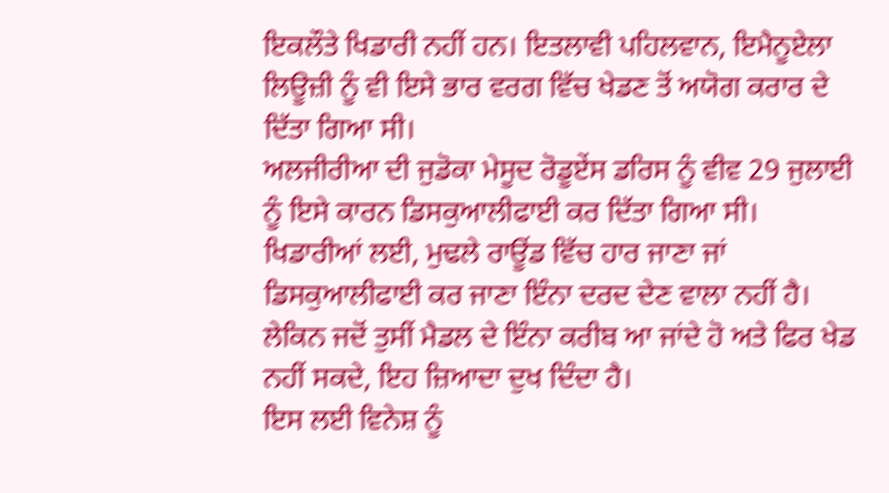ਇਕਲੌਤੇ ਖਿਡਾਰੀ ਨਹੀਂ ਹਨ। ਇਤਲਾਵੀ ਪਹਿਲਵਾਨ, ਇਮੈਨੂਏਲਾ ਲਿਊਜ਼ੀ ਨੂੰ ਵੀ ਇਸੇ ਭਾਰ ਵਰਗ ਵਿੱਚ ਖੇਡਣ ਤੋਂ ਅਯੋਗ ਕਰਾਰ ਦੇ ਦਿੱਤਾ ਗਿਆ ਸੀ।
ਅਲਜੀਰੀਆ ਦੀ ਜੁਡੋਕਾ ਮੇਸੂਦ ਰੋਡੂਏਂਸ ਡਰਿਸ ਨੂੰ ਵੀਵ 29 ਜੁਲਾਈ ਨੂੰ ਇਸੇ ਕਾਰਨ ਡਿਸਕੁਆਲੀਫਾਈ ਕਰ ਦਿੱਤਾ ਗਿਆ ਸੀ।
ਖਿਡਾਰੀਆਂ ਲਈ, ਮੁਢਲੇ ਰਾਊਂਡ ਵਿੱਚ ਹਾਰ ਜਾਣਾ ਜਾਂ ਡਿਸਕੁਆਲੀਫਾਈ ਕਰ ਜਾਣਾ ਇੰਨਾ ਦਰਦ ਦੇਣ ਵਾਲਾ ਨਹੀਂ ਹੈ। ਲੇਕਿਨ ਜਦੋਂ ਤੁਸੀਂ ਮੈਡਲ ਦੇ ਇੰਨਾ ਕਰੀਬ ਆ ਜਾਂਦੇ ਹੋ ਅਤੇ ਫਿਰ ਖੇਡ ਨਹੀਂ ਸਕਦੇ, ਇਹ ਜ਼ਿਆਦਾ ਦੁਖ ਦਿੰਦਾ ਹੈ।
ਇਸ ਲਈ ਵਿਨੇਸ਼ ਨੂੰ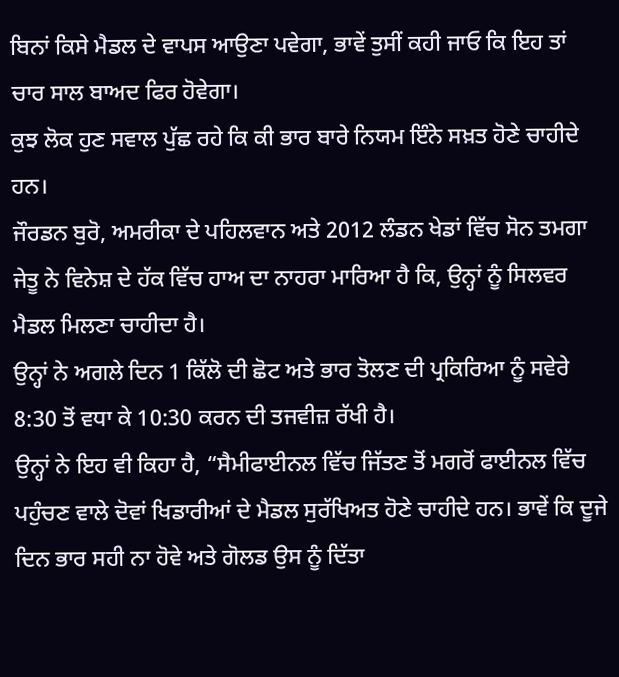ਬਿਨਾਂ ਕਿਸੇ ਮੈਡਲ ਦੇ ਵਾਪਸ ਆਉਣਾ ਪਵੇਗਾ, ਭਾਵੇਂ ਤੁਸੀਂ ਕਹੀ ਜਾਓ ਕਿ ਇਹ ਤਾਂ ਚਾਰ ਸਾਲ ਬਾਅਦ ਫਿਰ ਹੋਵੇਗਾ।
ਕੁਝ ਲੋਕ ਹੁਣ ਸਵਾਲ ਪੁੱਛ ਰਹੇ ਕਿ ਕੀ ਭਾਰ ਬਾਰੇ ਨਿਯਮ ਇੰਨੇ ਸਖ਼ਤ ਹੋਣੇ ਚਾਹੀਦੇ ਹਨ।
ਜੌਰਡਨ ਬੁਰੋ, ਅਮਰੀਕਾ ਦੇ ਪਹਿਲਵਾਨ ਅਤੇ 2012 ਲੰਡਨ ਖੇਡਾਂ ਵਿੱਚ ਸੋਨ ਤਮਗਾ ਜੇਤੂ ਨੇ ਵਿਨੇਸ਼ ਦੇ ਹੱਕ ਵਿੱਚ ਹਾਅ ਦਾ ਨਾਹਰਾ ਮਾਰਿਆ ਹੈ ਕਿ, ਉਨ੍ਹਾਂ ਨੂੰ ਸਿਲਵਰ ਮੈਡਲ ਮਿਲਣਾ ਚਾਹੀਦਾ ਹੈ।
ਉਨ੍ਹਾਂ ਨੇ ਅਗਲੇ ਦਿਨ 1 ਕਿੱਲੋ ਦੀ ਛੋਟ ਅਤੇ ਭਾਰ ਤੋਲਣ ਦੀ ਪ੍ਰਕਿਰਿਆ ਨੂੰ ਸਵੇਰੇ 8:30 ਤੋਂ ਵਧਾ ਕੇ 10:30 ਕਰਨ ਦੀ ਤਜਵੀਜ਼ ਰੱਖੀ ਹੈ।
ਉਨ੍ਹਾਂ ਨੇ ਇਹ ਵੀ ਕਿਹਾ ਹੈ, “ਸੈਮੀਫਾਈਨਲ ਵਿੱਚ ਜਿੱਤਣ ਤੋਂ ਮਗਰੋਂ ਫਾਈਨਲ ਵਿੱਚ ਪਹੁੰਚਣ ਵਾਲੇ ਦੋਵਾਂ ਖਿਡਾਰੀਆਂ ਦੇ ਮੈਡਲ ਸੁਰੱਖਿਅਤ ਹੋਣੇ ਚਾਹੀਦੇ ਹਨ। ਭਾਵੇਂ ਕਿ ਦੂਜੇ ਦਿਨ ਭਾਰ ਸਹੀ ਨਾ ਹੋਵੇ ਅਤੇ ਗੋਲਡ ਉਸ ਨੂੰ ਦਿੱਤਾ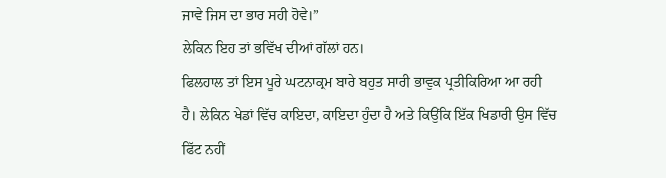ਜਾਵੇ ਜਿਸ ਦਾ ਭਾਰ ਸਹੀ ਹੋਵੇ।”
ਲੇਕਿਨ ਇਹ ਤਾਂ ਭਵਿੱਖ ਦੀਆਂ ਗੱਲਾਂ ਹਨ।
ਫਿਲਹਾਲ ਤਾਂ ਇਸ ਪੂਰੇ ਘਟਨਾਕ੍ਰਮ ਬਾਰੇ ਬਹੁਤ ਸਾਰੀ ਭਾਵੁਕ ਪ੍ਰਤੀਕਿਰਿਆ ਆ ਰਹੀ ਹੈ। ਲੇਕਿਨ ਖੇਡਾਂ ਵਿੱਚ ਕਾਇਦਾ, ਕਾਇਦਾ ਹੁੰਦਾ ਹੈ ਅਤੇ ਕਿਉਂਕਿ ਇੱਕ ਖਿਡਾਰੀ ਉਸ ਵਿੱਚ ਫਿੱਟ ਨਹੀਂ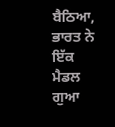ਬੈਠਿਆ, ਭਾਰਤ ਨੇ ਇੱਕ ਮੈਡਲ ਗੁਆ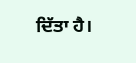ਦਿੱਤਾ ਹੈ।